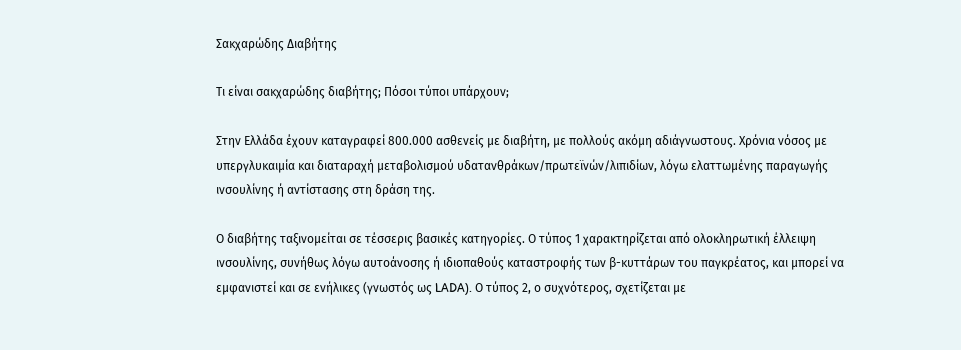Σακχαρώδης Διαβήτης

Τι είναι σακχαρώδης διαβήτης; Πόσοι τύποι υπάρχουν;

Στην Ελλάδα έχουν καταγραφεί 800.000 ασθενείς με διαβήτη, με πολλούς ακόμη αδιάγνωστους. Χρόνια νόσος με υπεργλυκαιμία και διαταραχή μεταβολισμού υδατανθράκων/πρωτεϊνών/λιπιδίων, λόγω ελαττωμένης παραγωγής ινσουλίνης ή αντίστασης στη δράση της.

Ο διαβήτης ταξινομείται σε τέσσερις βασικές κατηγορίες. Ο τύπος 1 χαρακτηρίζεται από ολοκληρωτική έλλειψη ινσουλίνης, συνήθως λόγω αυτοάνοσης ή ιδιοπαθούς καταστροφής των β-κυττάρων του παγκρέατος, και μπορεί να εμφανιστεί και σε ενήλικες (γνωστός ως LADA). Ο τύπος 2, ο συχνότερος, σχετίζεται με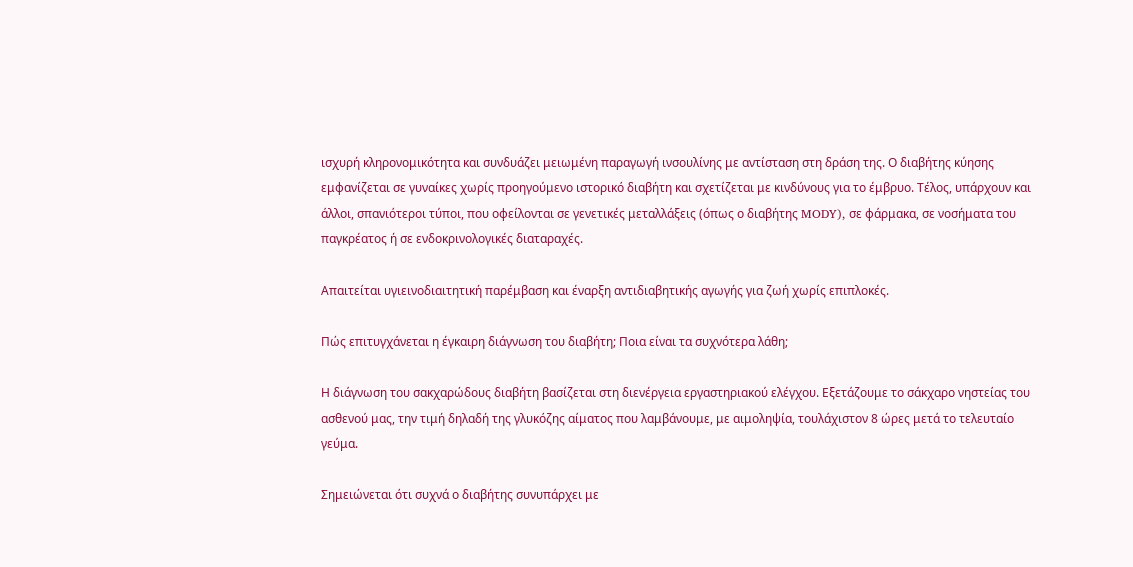ισχυρή κληρονομικότητα και συνδυάζει μειωμένη παραγωγή ινσουλίνης με αντίσταση στη δράση της. Ο διαβήτης κύησης εμφανίζεται σε γυναίκες χωρίς προηγούμενο ιστορικό διαβήτη και σχετίζεται με κινδύνους για το έμβρυο. Τέλος, υπάρχουν και άλλοι, σπανιότεροι τύποι, που οφείλονται σε γενετικές μεταλλάξεις (όπως ο διαβήτης MODY), σε φάρμακα, σε νοσήματα του παγκρέατος ή σε ενδοκρινολογικές διαταραχές.

Απαιτείται υγιεινοδιαιτητική παρέμβαση και έναρξη αντιδιαβητικής αγωγής για ζωή χωρίς επιπλοκές.

Πώς επιτυγχάνεται η έγκαιρη διάγνωση του διαβήτη; Ποια είναι τα συχνότερα λάθη;

Η διάγνωση του σακχαρώδους διαβήτη βασίζεται στη διενέργεια εργαστηριακού ελέγχου. Εξετάζουμε το σάκχαρο νηστείας του ασθενού μας, την τιμή δηλαδή της γλυκόζης αίματος που λαμβάνουμε, με αιμοληψία, τουλάχιστον 8 ώρες μετά το τελευταίο γεύμα.

Σημειώνεται ότι συχνά ο διαβήτης συνυπάρχει με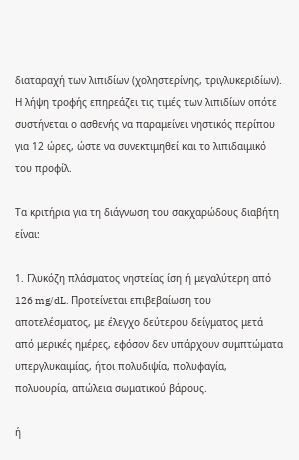διαταραχή των λιπιδίων (χοληστερίνης, τριγλυκεριδίων). Η λήψη τροφής επηρεάζει τις τιμές των λιπιδίων οπότε συστήνεται ο ασθενής να παραμείνει νηστικός περίπου για 12 ώρες, ώστε να συνεκτιμηθεί και το λιπιδαιμικό του προφίλ.

Τα κριτήρια για τη διάγνωση του σακχαρώδους διαβήτη είναι:

1. Γλυκόζη πλάσματος νηστείας ίση ή μεγαλύτερη από 126 mg/dL. Προτείνεται επιβεβαίωση του αποτελέσματος, με έλεγχο δεύτερου δείγματος μετά από μερικές ημέρες, εφόσον δεν υπάρχουν συμπτώματα υπεργλυκαιμίας, ήτοι πολυδιψία, πολυφαγία, πολυουρία, απώλεια σωματικού βάρους.

ή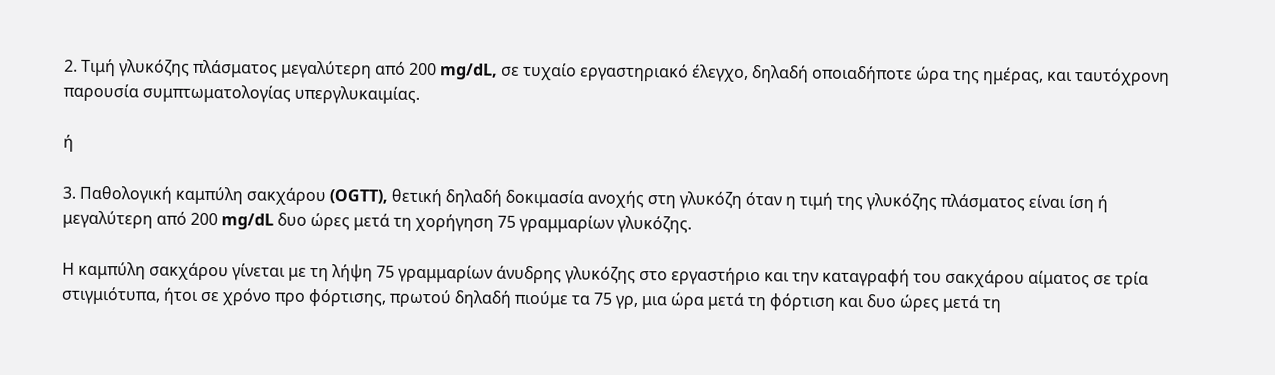2. Τιμή γλυκόζης πλάσματος μεγαλύτερη από 200 mg/dL, σε τυχαίο εργαστηριακό έλεγχο, δηλαδή οποιαδήποτε ώρα της ημέρας, και ταυτόχρονη παρουσία συμπτωματολογίας υπεργλυκαιμίας.

ή

3. Παθολογική καμπύλη σακχάρου (OGTT), θετική δηλαδή δοκιμασία ανοχής στη γλυκόζη όταν η τιμή της γλυκόζης πλάσματος είναι ίση ή μεγαλύτερη από 200 mg/dL δυο ώρες μετά τη χορήγηση 75 γραμμαρίων γλυκόζης.

Η καμπύλη σακχάρου γίνεται με τη λήψη 75 γραμμαρίων άνυδρης γλυκόζης στο εργαστήριο και την καταγραφή του σακχάρου αίματος σε τρία στιγμιότυπα, ήτοι σε χρόνο προ φόρτισης, πρωτού δηλαδή πιούμε τα 75 γρ, μια ώρα μετά τη φόρτιση και δυο ώρες μετά τη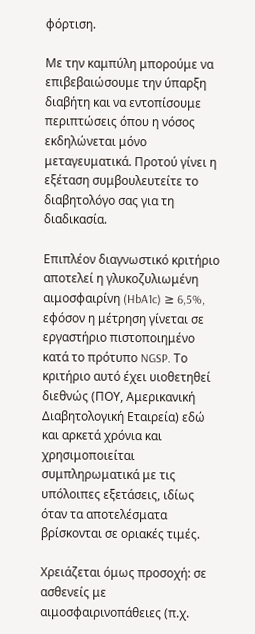φόρτιση.

Με την καμπύλη μπορούμε να επιβεβαιώσουμε την ύπαρξη διαβήτη και να εντοπίσουμε περιπτώσεις όπου η νόσος εκδηλώνεται μόνο μεταγευματικά. Προτού γίνει η εξέταση συμβουλευτείτε το διαβητολόγο σας για τη διαδικασία.

Επιπλέον διαγνωστικό κριτήριο αποτελεί η γλυκοζυλιωμένη αιμοσφαιρίνη (HbA1c) ≥ 6,5%, εφόσον η μέτρηση γίνεται σε εργαστήριο πιστοποιημένο κατά το πρότυπο NGSP. Το κριτήριο αυτό έχει υιοθετηθεί διεθνώς (ΠΟΥ, Αμερικανική Διαβητολογική Εταιρεία) εδώ και αρκετά χρόνια και χρησιμοποιείται συμπληρωματικά με τις υπόλοιπες εξετάσεις, ιδίως όταν τα αποτελέσματα βρίσκονται σε οριακές τιμές.

Χρειάζεται όμως προσοχή: σε ασθενείς με αιμοσφαιρινοπάθειες (π.χ.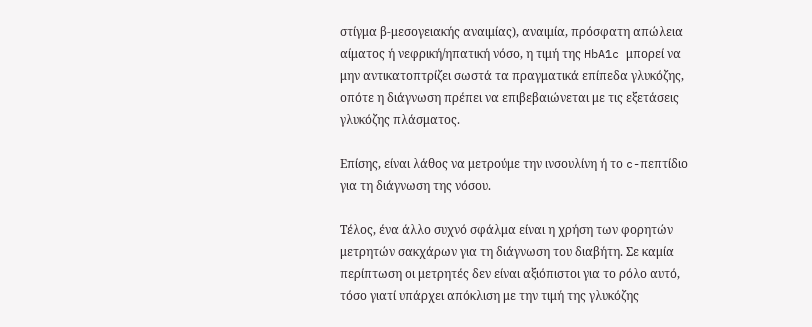στίγμα β-μεσογειακής αναιμίας), αναιμία, πρόσφατη απώλεια αίματος ή νεφρική/ηπατική νόσο, η τιμή της HbA1c μπορεί να μην αντικατοπτρίζει σωστά τα πραγματικά επίπεδα γλυκόζης, οπότε η διάγνωση πρέπει να επιβεβαιώνεται με τις εξετάσεις γλυκόζης πλάσματος.

Επίσης, είναι λάθος να μετρούμε την ινσουλίνη ή το c-πεπτίδιο για τη διάγνωση της νόσου.

Τέλος, ένα άλλο συχνό σφάλμα είναι η χρήση των φορητών μετρητών σακχάρων για τη διάγνωση του διαβήτη. Σε καμία περίπτωση οι μετρητές δεν είναι αξιόπιστοι για το ρόλο αυτό, τόσο γιατί υπάρχει απόκλιση με την τιμή της γλυκόζης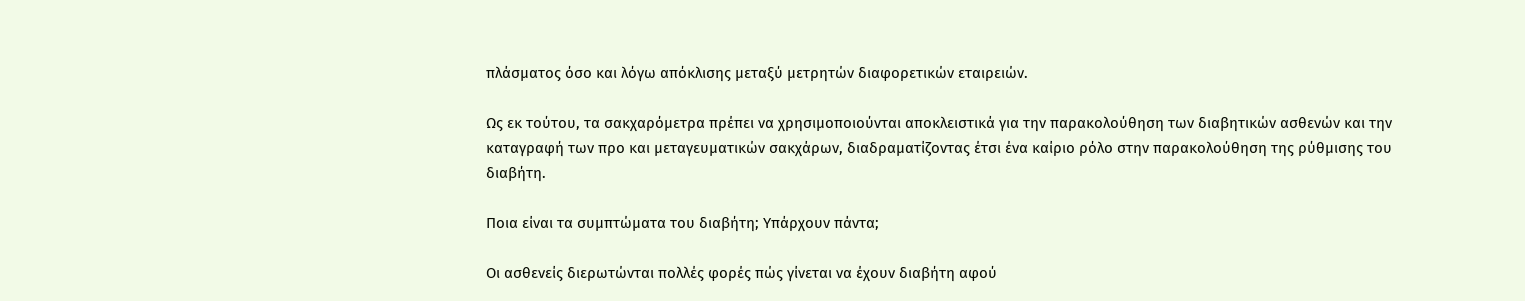πλάσματος όσο και λόγω απόκλισης μεταξύ μετρητών διαφορετικών εταιρειών.

Ως εκ τούτου, τα σακχαρόμετρα πρέπει να χρησιμοποιούνται αποκλειστικά για την παρακολούθηση των διαβητικών ασθενών και την καταγραφή των προ και μεταγευματικών σακχάρων, διαδραματίζοντας έτσι ένα καίριο ρόλο στην παρακολούθηση της ρύθμισης του διαβήτη.

Ποια είναι τα συμπτώματα του διαβήτη; Υπάρχουν πάντα;

Οι ασθενείς διερωτώνται πολλές φορές πώς γίνεται να έχουν διαβήτη αφού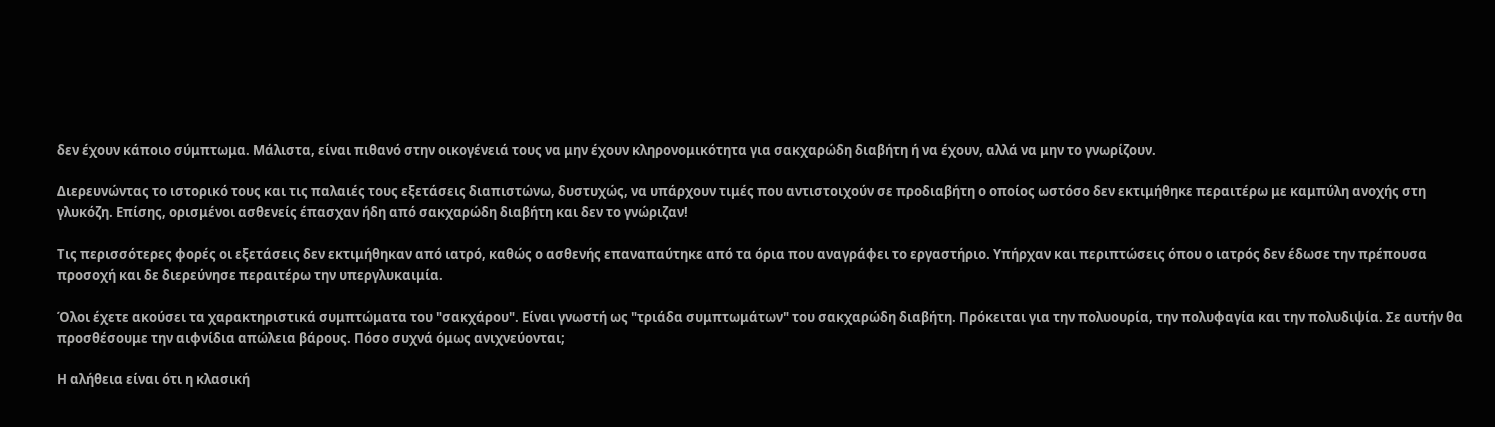δεν έχουν κάποιο σύμπτωμα. Μάλιστα, είναι πιθανό στην οικογένειά τους να μην έχουν κληρονομικότητα για σακχαρώδη διαβήτη ή να έχουν, αλλά να μην το γνωρίζουν.

Διερευνώντας το ιστορικό τους και τις παλαιές τους εξετάσεις διαπιστώνω, δυστυχώς, να υπάρχουν τιμές που αντιστοιχούν σε προδιαβήτη ο οποίος ωστόσο δεν εκτιμήθηκε περαιτέρω με καμπύλη ανοχής στη γλυκόζη. Επίσης, ορισμένοι ασθενείς έπασχαν ήδη από σακχαρώδη διαβήτη και δεν το γνώριζαν!

Τις περισσότερες φορές οι εξετάσεις δεν εκτιμήθηκαν από ιατρό, καθώς ο ασθενής επαναπαύτηκε από τα όρια που αναγράφει το εργαστήριο. Υπήρχαν και περιπτώσεις όπου ο ιατρός δεν έδωσε την πρέπουσα προσοχή και δε διερεύνησε περαιτέρω την υπεργλυκαιμία.

Όλοι έχετε ακούσει τα χαρακτηριστικά συμπτώματα του "σακχάρου". Είναι γνωστή ως "τριάδα συμπτωμάτων" του σακχαρώδη διαβήτη. Πρόκειται για την πολυουρία, την πολυφαγία και την πολυδιψία. Σε αυτήν θα προσθέσουμε την αιφνίδια απώλεια βάρους. Πόσο συχνά όμως ανιχνεύονται;

Η αλήθεια είναι ότι η κλασική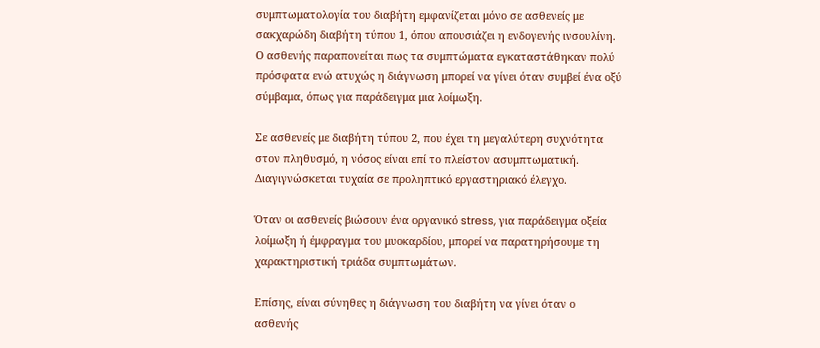συμπτωματολογία του διαβήτη εμφανίζεται μόνο σε ασθενείς με σακχαρώδη διαβήτη τύπου 1, όπου απουσιάζει η ενδογενής ινσουλίνη. Ο ασθενής παραπονείται πως τα συμπτώματα εγκαταστάθηκαν πολύ πρόσφατα ενώ ατυχώς η διάγνωση μπορεί να γίνει όταν συμβεί ένα οξύ σύμβαμα, όπως για παράδειγμα μια λοίμωξη.

Σε ασθενείς με διαβήτη τύπου 2, που έχει τη μεγαλύτερη συχνότητα στον πληθυσμό, η νόσος είναι επί το πλείστον ασυμπτωματική. Διαγιγνώσκεται τυχαία σε προληπτικό εργαστηριακό έλεγχο.

Όταν οι ασθενείς βιώσουν ένα οργανικό stress, για παράδειγμα οξεία λοίμωξη ή έμφραγμα του μυοκαρδίου, μπορεί να παρατηρήσουμε τη χαρακτηριστική τριάδα συμπτωμάτων.

Επίσης, είναι σύνηθες η διάγνωση του διαβήτη να γίνει όταν ο ασθενής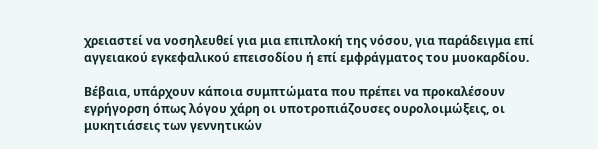χρειαστεί να νοσηλευθεί για μια επιπλοκή της νόσου, για παράδειγμα επί αγγειακού εγκεφαλικού επεισοδίου ή επί εμφράγματος του μυοκαρδίου.

Βέβαια, υπάρχουν κάποια συμπτώματα που πρέπει να προκαλέσουν εγρήγορση όπως λόγου χάρη οι υποτροπιάζουσες ουρολοιμώξεις, οι μυκητιάσεις των γεννητικών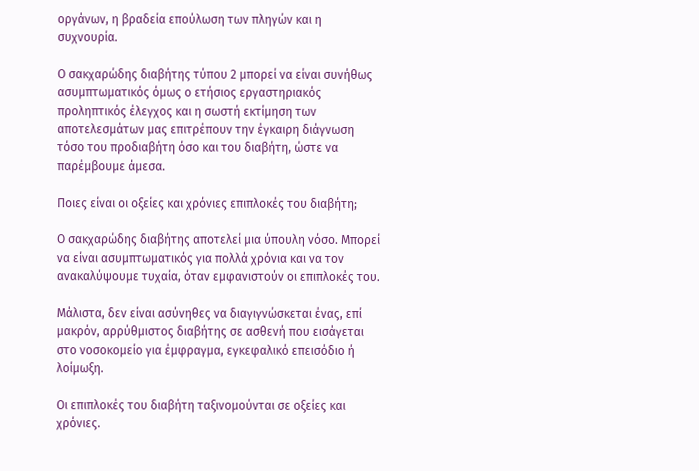οργάνων, η βραδεία επούλωση των πληγών και η συχνουρία.

Ο σακχαρώδης διαβήτης τύπου 2 μπορεί να είναι συνήθως ασυμπτωματικός όμως ο ετήσιος εργαστηριακός προληπτικός έλεγχος και η σωστή εκτίμηση των αποτελεσμάτων μας επιτρέπουν την έγκαιρη διάγνωση τόσο του προδιαβήτη όσο και του διαβήτη, ώστε να παρέμβουμε άμεσα.

Ποιες είναι οι οξείες και χρόνιες επιπλοκές του διαβήτη;

Ο σακχαρώδης διαβήτης αποτελεί μια ύπουλη νόσο. Μπορεί να είναι ασυμπτωματικός για πολλά χρόνια και να τον ανακαλύψουμε τυχαία, όταν εμφανιστούν οι επιπλοκές του.

Μάλιστα, δεν είναι ασύνηθες να διαγιγνώσκεται ένας, επί μακρόν, αρρύθμιστος διαβήτης σε ασθενή που εισάγεται στο νοσοκομείο για έμφραγμα, εγκεφαλικό επεισόδιο ή λοίμωξη.

Οι επιπλοκές του διαβήτη ταξινομούνται σε οξείες και χρόνιες.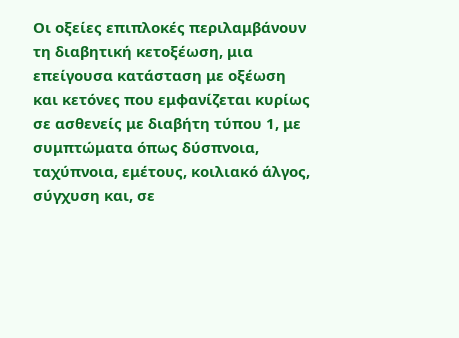Οι οξείες επιπλοκές περιλαμβάνουν τη διαβητική κετοξέωση, μια επείγουσα κατάσταση με οξέωση και κετόνες που εμφανίζεται κυρίως σε ασθενείς με διαβήτη τύπου 1, με συμπτώματα όπως δύσπνοια, ταχύπνοια, εμέτους, κοιλιακό άλγος, σύγχυση και, σε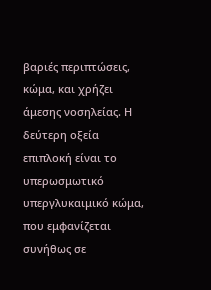βαριές περιπτώσεις, κώμα, και χρήζει άμεσης νοσηλείας. Η δεύτερη οξεία επιπλοκή είναι το υπερωσμωτικό υπεργλυκαιμικό κώμα, που εμφανίζεται συνήθως σε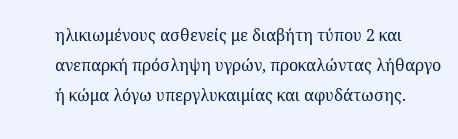ηλικιωμένους ασθενείς με διαβήτη τύπου 2 και ανεπαρκή πρόσληψη υγρών, προκαλώντας λήθαργο ή κώμα λόγω υπεργλυκαιμίας και αφυδάτωσης.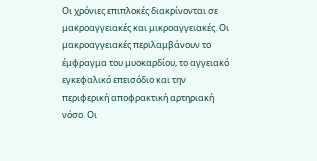Οι χρόνιες επιπλοκές διακρίνονται σε μακροαγγειακές και μικροαγγειακές. Οι μακροαγγειακές περιλαμβάνουν το έμφραγμα του μυοκαρδίου, το αγγειακό εγκεφαλικό επεισόδιο και την περιφερική αποφρακτική αρτηριακή νόσο. Οι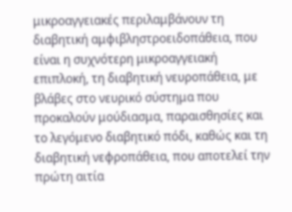μικροαγγειακές περιλαμβάνουν τη διαβητική αμφιβληστροειδοπάθεια, που είναι η συχνότερη μικροαγγειακή επιπλοκή, τη διαβητική νευροπάθεια, με βλάβες στο νευρικό σύστημα που προκαλούν μούδιασμα, παραισθησίες και το λεγόμενο διαβητικό πόδι, καθώς και τη διαβητική νεφροπάθεια, που αποτελεί την πρώτη αιτία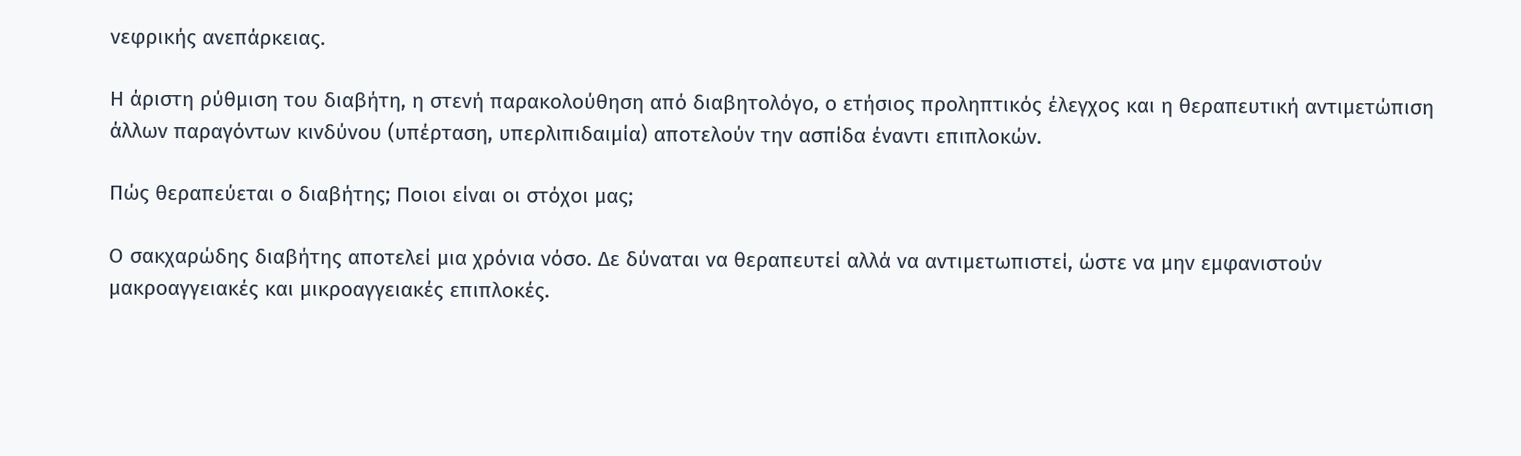νεφρικής ανεπάρκειας.

Η άριστη ρύθμιση του διαβήτη, η στενή παρακολούθηση από διαβητολόγο, ο ετήσιος προληπτικός έλεγχος και η θεραπευτική αντιμετώπιση άλλων παραγόντων κινδύνου (υπέρταση, υπερλιπιδαιμία) αποτελούν την ασπίδα έναντι επιπλοκών.

Πώς θεραπεύεται ο διαβήτης; Ποιοι είναι οι στόχοι μας;

Ο σακχαρώδης διαβήτης αποτελεί μια χρόνια νόσο. Δε δύναται να θεραπευτεί αλλά να αντιμετωπιστεί, ώστε να μην εμφανιστούν μακροαγγειακές και μικροαγγειακές επιπλοκές.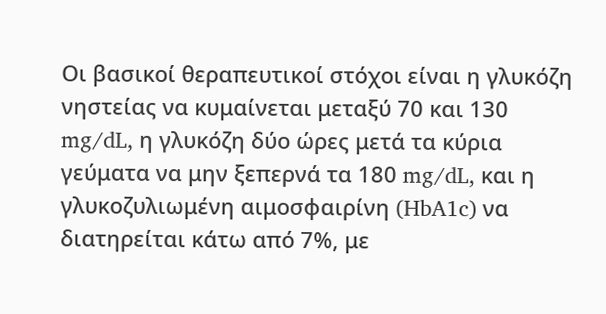Οι βασικοί θεραπευτικοί στόχοι είναι η γλυκόζη νηστείας να κυμαίνεται μεταξύ 70 και 130 mg/dL, η γλυκόζη δύο ώρες μετά τα κύρια γεύματα να μην ξεπερνά τα 180 mg/dL, και η γλυκοζυλιωμένη αιμοσφαιρίνη (HbA1c) να διατηρείται κάτω από 7%, με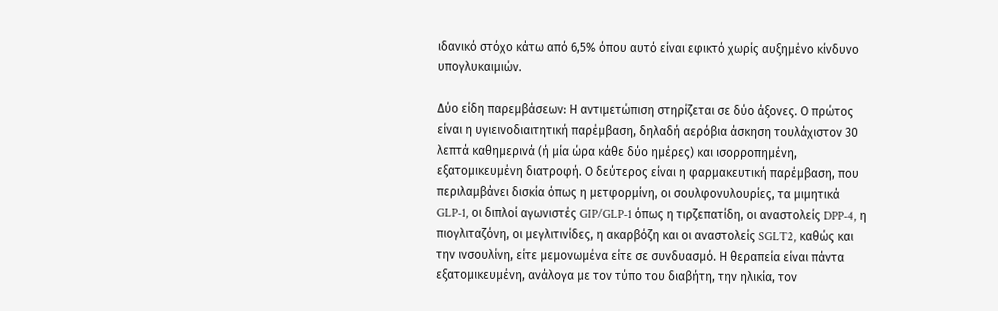ιδανικό στόχο κάτω από 6,5% όπου αυτό είναι εφικτό χωρίς αυξημένο κίνδυνο υπογλυκαιμιών.

Δύο είδη παρεμβάσεων: Η αντιμετώπιση στηρίζεται σε δύο άξονες. Ο πρώτος είναι η υγιεινοδιαιτητική παρέμβαση, δηλαδή αερόβια άσκηση τουλάχιστον 30 λεπτά καθημερινά (ή μία ώρα κάθε δύο ημέρες) και ισορροπημένη, εξατομικευμένη διατροφή. Ο δεύτερος είναι η φαρμακευτική παρέμβαση, που περιλαμβάνει δισκία όπως η μετφορμίνη, οι σουλφονυλουρίες, τα μιμητικά GLP-1, οι διπλοί αγωνιστές GIP/GLP-1 όπως η τιρζεπατίδη, οι αναστολείς DPP-4, η πιογλιταζόνη, οι μεγλιτινίδες, η ακαρβόζη και οι αναστολείς SGLT2, καθώς και την ινσουλίνη, είτε μεμονωμένα είτε σε συνδυασμό. Η θεραπεία είναι πάντα εξατομικευμένη, ανάλογα με τον τύπο του διαβήτη, την ηλικία, τον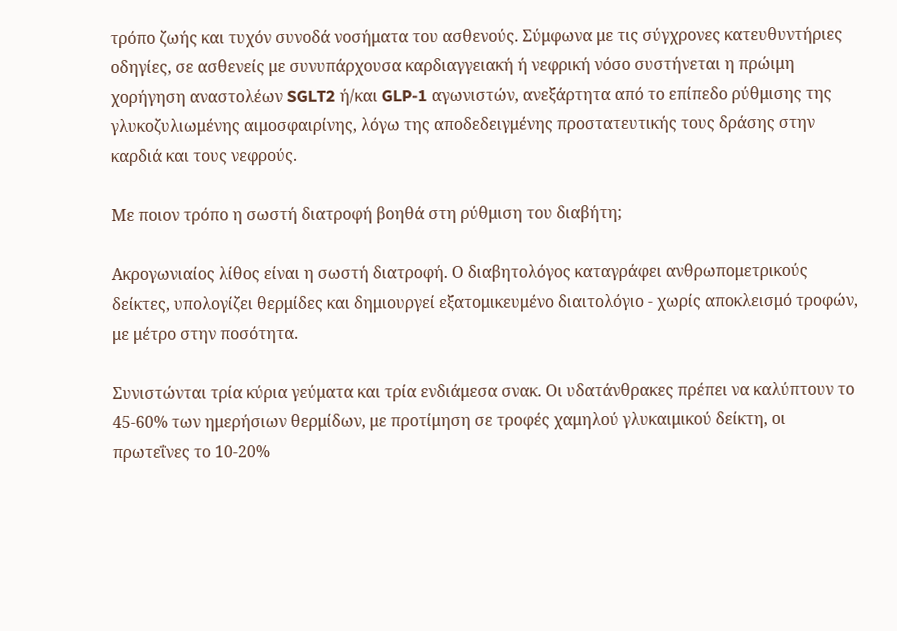τρόπο ζωής και τυχόν συνοδά νοσήματα του ασθενούς. Σύμφωνα με τις σύγχρονες κατευθυντήριες οδηγίες, σε ασθενείς με συνυπάρχουσα καρδιαγγειακή ή νεφρική νόσο συστήνεται η πρώιμη χορήγηση αναστολέων SGLT2 ή/και GLP-1 αγωνιστών, ανεξάρτητα από το επίπεδο ρύθμισης της γλυκοζυλιωμένης αιμοσφαιρίνης, λόγω της αποδεδειγμένης προστατευτικής τους δράσης στην καρδιά και τους νεφρούς.

Με ποιον τρόπο η σωστή διατροφή βοηθά στη ρύθμιση του διαβήτη;

Ακρογωνιαίος λίθος είναι η σωστή διατροφή. Ο διαβητολόγος καταγράφει ανθρωπομετρικούς δείκτες, υπολογίζει θερμίδες και δημιουργεί εξατομικευμένο διαιτολόγιο - χωρίς αποκλεισμό τροφών, με μέτρο στην ποσότητα.

Συνιστώνται τρία κύρια γεύματα και τρία ενδιάμεσα σνακ. Οι υδατάνθρακες πρέπει να καλύπτουν το 45-60% των ημερήσιων θερμίδων, με προτίμηση σε τροφές χαμηλού γλυκαιμικού δείκτη, οι πρωτεΐνες το 10-20%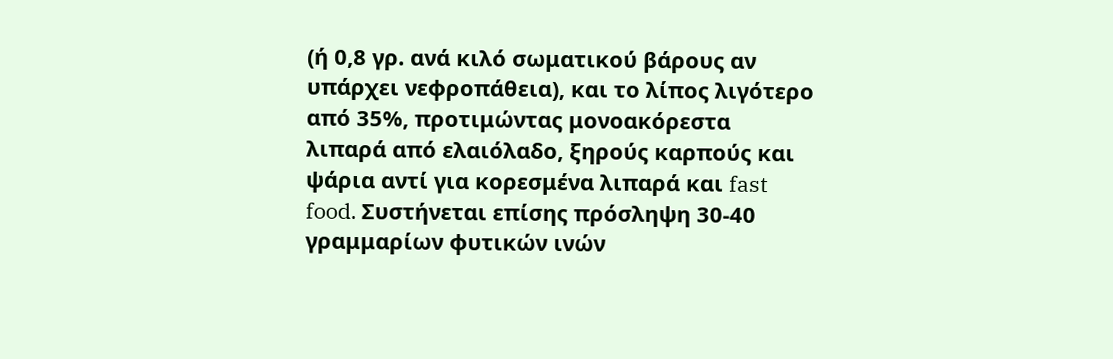(ή 0,8 γρ. ανά κιλό σωματικού βάρους αν υπάρχει νεφροπάθεια), και το λίπος λιγότερο από 35%, προτιμώντας μονοακόρεστα λιπαρά από ελαιόλαδο, ξηρούς καρπούς και ψάρια αντί για κορεσμένα λιπαρά και fast food. Συστήνεται επίσης πρόσληψη 30-40 γραμμαρίων φυτικών ινών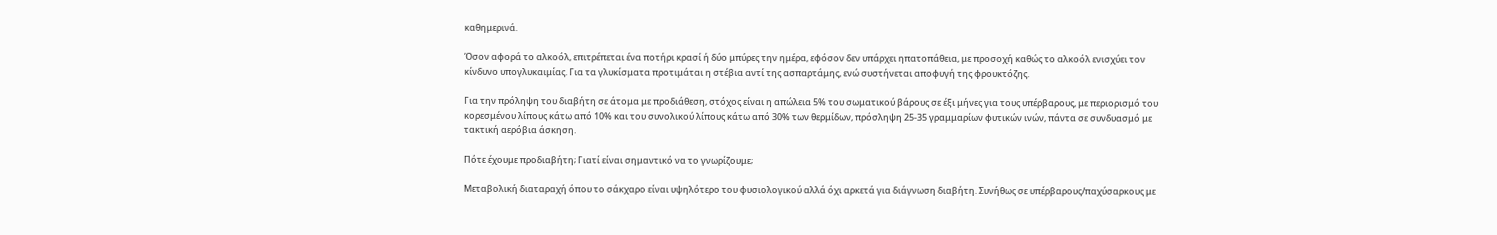καθημερινά.

Όσον αφορά το αλκοόλ, επιτρέπεται ένα ποτήρι κρασί ή δύο μπύρες την ημέρα, εφόσον δεν υπάρχει ηπατοπάθεια, με προσοχή καθώς το αλκοόλ ενισχύει τον κίνδυνο υπογλυκαιμίας. Για τα γλυκίσματα προτιμάται η στέβια αντί της ασπαρτάμης, ενώ συστήνεται αποφυγή της φρουκτόζης.

Για την πρόληψη του διαβήτη σε άτομα με προδιάθεση, στόχος είναι η απώλεια 5% του σωματικού βάρους σε έξι μήνες για τους υπέρβαρους, με περιορισμό του κορεσμένου λίπους κάτω από 10% και του συνολικού λίπους κάτω από 30% των θερμίδων, πρόσληψη 25-35 γραμμαρίων φυτικών ινών, πάντα σε συνδυασμό με τακτική αερόβια άσκηση.

Πότε έχουμε προδιαβήτη; Γιατί είναι σημαντικό να το γνωρίζουμε;

Μεταβολική διαταραχή όπου το σάκχαρο είναι υψηλότερο του φυσιολογικού αλλά όχι αρκετά για διάγνωση διαβήτη. Συνήθως σε υπέρβαρους/παχύσαρκους με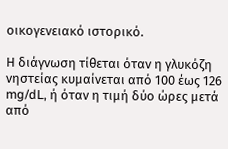οικογενειακό ιστορικό.

Η διάγνωση τίθεται όταν η γλυκόζη νηστείας κυμαίνεται από 100 έως 126 mg/dL, ή όταν η τιμή δύο ώρες μετά από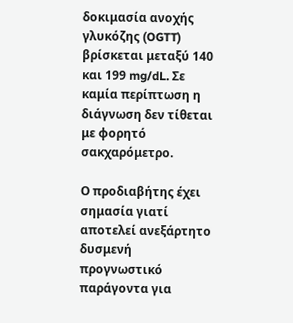δοκιμασία ανοχής γλυκόζης (OGTT) βρίσκεται μεταξύ 140 και 199 mg/dL. Σε καμία περίπτωση η διάγνωση δεν τίθεται με φορητό σακχαρόμετρο.

Ο προδιαβήτης έχει σημασία γιατί αποτελεί ανεξάρτητο δυσμενή προγνωστικό παράγοντα για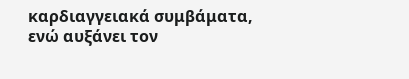καρδιαγγειακά συμβάματα, ενώ αυξάνει τον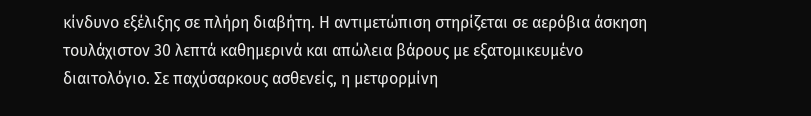κίνδυνο εξέλιξης σε πλήρη διαβήτη. Η αντιμετώπιση στηρίζεται σε αερόβια άσκηση τουλάχιστον 30 λεπτά καθημερινά και απώλεια βάρους με εξατομικευμένο διαιτολόγιο. Σε παχύσαρκους ασθενείς, η μετφορμίνη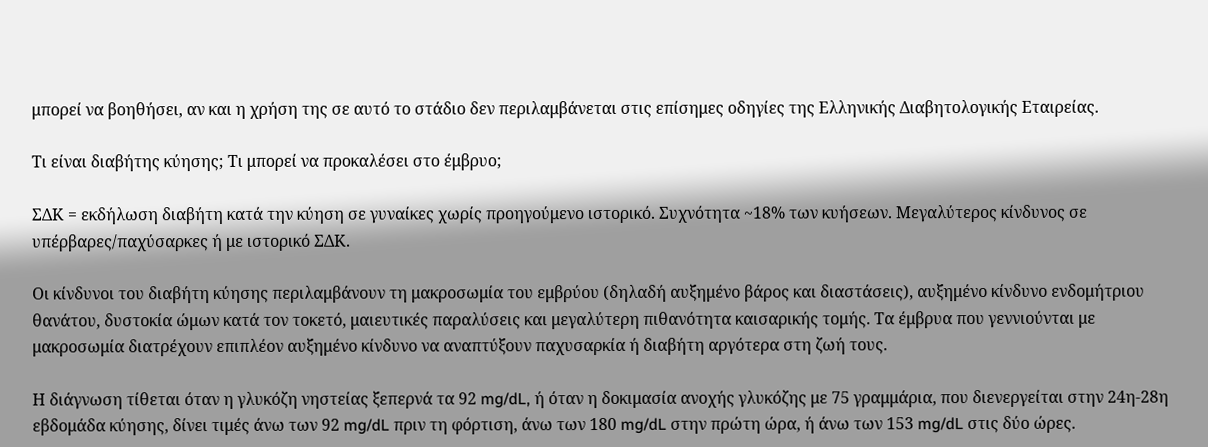μπορεί να βοηθήσει, αν και η χρήση της σε αυτό το στάδιο δεν περιλαμβάνεται στις επίσημες οδηγίες της Ελληνικής Διαβητολογικής Εταιρείας.

Τι είναι διαβήτης κύησης; Τι μπορεί να προκαλέσει στο έμβρυο;

ΣΔΚ = εκδήλωση διαβήτη κατά την κύηση σε γυναίκες χωρίς προηγούμενο ιστορικό. Συχνότητα ~18% των κυήσεων. Μεγαλύτερος κίνδυνος σε υπέρβαρες/παχύσαρκες ή με ιστορικό ΣΔΚ.

Οι κίνδυνοι του διαβήτη κύησης περιλαμβάνουν τη μακροσωμία του εμβρύου (δηλαδή αυξημένο βάρος και διαστάσεις), αυξημένο κίνδυνο ενδομήτριου θανάτου, δυστοκία ώμων κατά τον τοκετό, μαιευτικές παραλύσεις και μεγαλύτερη πιθανότητα καισαρικής τομής. Τα έμβρυα που γεννιούνται με μακροσωμία διατρέχουν επιπλέον αυξημένο κίνδυνο να αναπτύξουν παχυσαρκία ή διαβήτη αργότερα στη ζωή τους.

Η διάγνωση τίθεται όταν η γλυκόζη νηστείας ξεπερνά τα 92 mg/dL, ή όταν η δοκιμασία ανοχής γλυκόζης με 75 γραμμάρια, που διενεργείται στην 24η-28η εβδομάδα κύησης, δίνει τιμές άνω των 92 mg/dL πριν τη φόρτιση, άνω των 180 mg/dL στην πρώτη ώρα, ή άνω των 153 mg/dL στις δύο ώρες.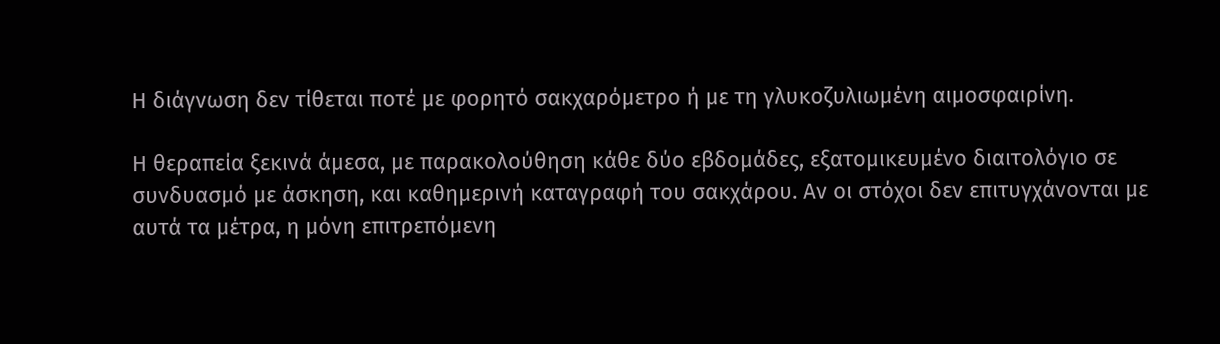Η διάγνωση δεν τίθεται ποτέ με φορητό σακχαρόμετρο ή με τη γλυκοζυλιωμένη αιμοσφαιρίνη.

Η θεραπεία ξεκινά άμεσα, με παρακολούθηση κάθε δύο εβδομάδες, εξατομικευμένο διαιτολόγιο σε συνδυασμό με άσκηση, και καθημερινή καταγραφή του σακχάρου. Αν οι στόχοι δεν επιτυγχάνονται με αυτά τα μέτρα, η μόνη επιτρεπόμενη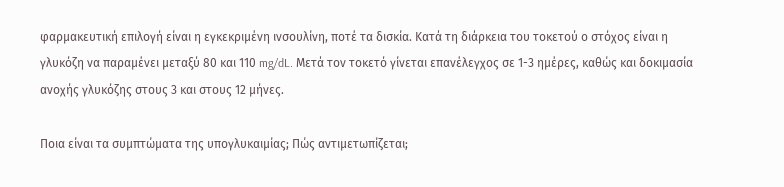φαρμακευτική επιλογή είναι η εγκεκριμένη ινσουλίνη, ποτέ τα δισκία. Κατά τη διάρκεια του τοκετού ο στόχος είναι η γλυκόζη να παραμένει μεταξύ 80 και 110 mg/dL. Μετά τον τοκετό γίνεται επανέλεγχος σε 1-3 ημέρες, καθώς και δοκιμασία ανοχής γλυκόζης στους 3 και στους 12 μήνες.

Ποια είναι τα συμπτώματα της υπογλυκαιμίας; Πώς αντιμετωπίζεται;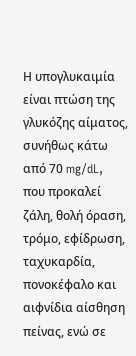Η υπογλυκαιμία είναι πτώση της γλυκόζης αίματος, συνήθως κάτω από 70 mg/dL, που προκαλεί ζάλη, θολή όραση, τρόμο, εφίδρωση, ταχυκαρδία, πονοκέφαλο και αιφνίδια αίσθηση πείνας, ενώ σε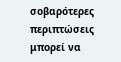σοβαρότερες περιπτώσεις μπορεί να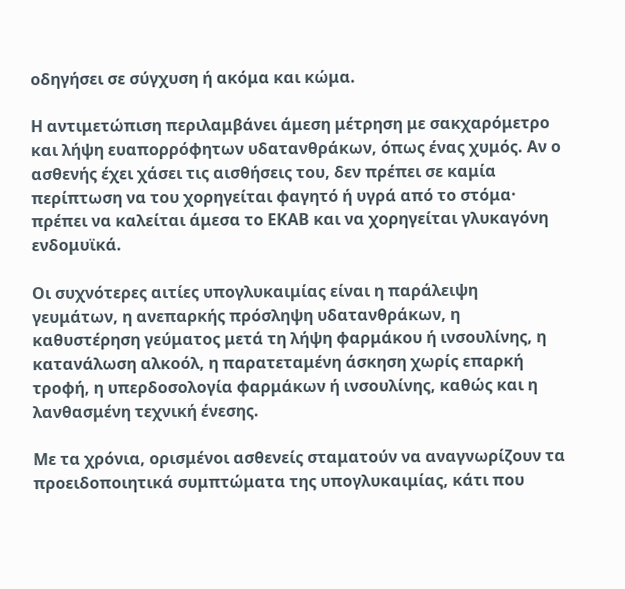οδηγήσει σε σύγχυση ή ακόμα και κώμα.

Η αντιμετώπιση περιλαμβάνει άμεση μέτρηση με σακχαρόμετρο και λήψη ευαπορρόφητων υδατανθράκων, όπως ένας χυμός. Αν ο ασθενής έχει χάσει τις αισθήσεις του, δεν πρέπει σε καμία περίπτωση να του χορηγείται φαγητό ή υγρά από το στόμα· πρέπει να καλείται άμεσα το ΕΚΑΒ και να χορηγείται γλυκαγόνη ενδομυϊκά.

Οι συχνότερες αιτίες υπογλυκαιμίας είναι η παράλειψη γευμάτων, η ανεπαρκής πρόσληψη υδατανθράκων, η καθυστέρηση γεύματος μετά τη λήψη φαρμάκου ή ινσουλίνης, η κατανάλωση αλκοόλ, η παρατεταμένη άσκηση χωρίς επαρκή τροφή, η υπερδοσολογία φαρμάκων ή ινσουλίνης, καθώς και η λανθασμένη τεχνική ένεσης.

Με τα χρόνια, ορισμένοι ασθενείς σταματούν να αναγνωρίζουν τα προειδοποιητικά συμπτώματα της υπογλυκαιμίας, κάτι που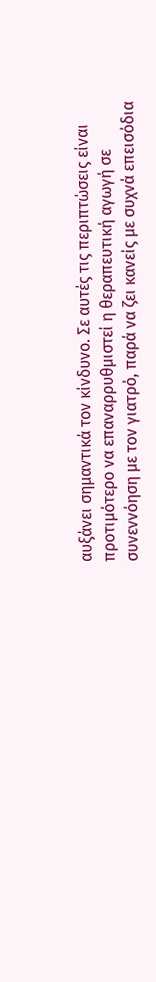αυξάνει σημαντικά τον κίνδυνο. Σε αυτές τις περιπτώσεις είναι προτιμότερο να επαναρρυθμιστεί η θεραπευτική αγωγή σε συνεννόηση με τον γιατρό, παρά να ζει κανείς με συχνά επεισόδια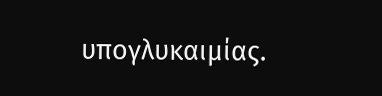υπογλυκαιμίας.